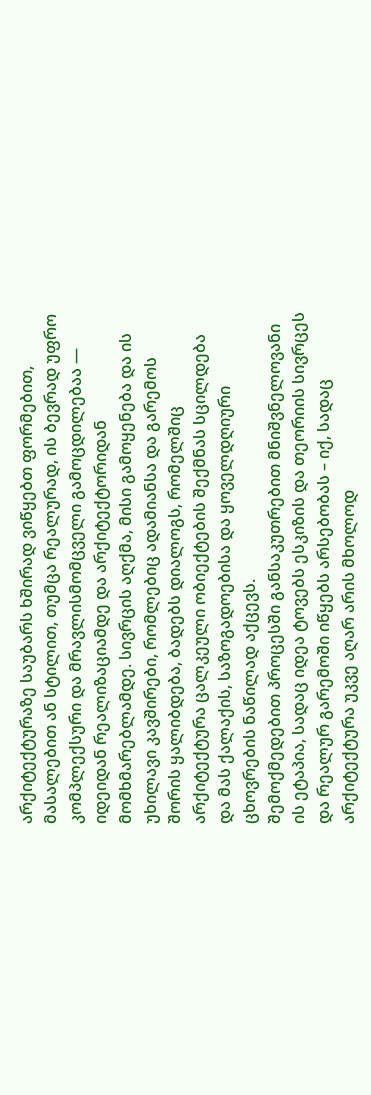არქიტექტურაზე საუბარს ხშირად ვიწყებთ ფორმებით, მასალებით ან სტილით, თუმცა რეალურად, ის ბევრად უფრო კომპლექსური და მრავლისმომცველი გამოცდილებაა — იდეიდან რეალიზაციამდე და არქიტექტორიდან მომხმარებლამდე. სივრცის აღქმა, მისი გამოყენება და ის უხილავი კავშირები, რომლებიც ადამიანსა და გარემოს შორის ყალიბდება, ბადებს დიალოგს, რომელშიც არქიტექტურა ცალკეული ობიექტების შექმნას სცილდება და მას ქალაქის, საზოგადოებისა და ყოველდღიური ცხოვრების ნაწილად აქცევს.
შემოქმედებით პროცესში განსაკუთრებით მნიშვნელოვანი ის ეტაპია, სადაც იდეა ტოვებს ესკიზის და თეორიის სივრცეს და რეალურ გარემოში იწყებს არსებობას – იქ, სადაც არქიტექტურა უკვე აღარ არის მხოლოდ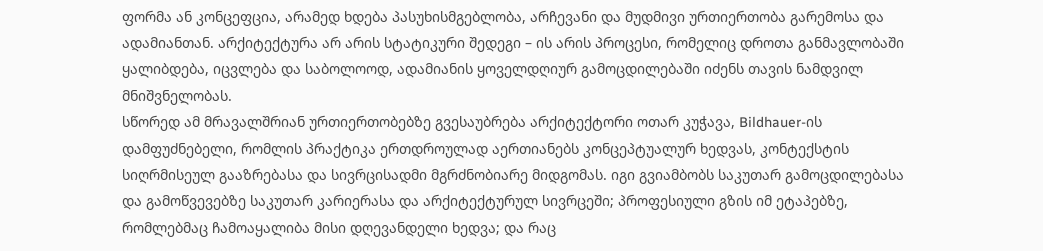ფორმა ან კონცეფცია, არამედ ხდება პასუხისმგებლობა, არჩევანი და მუდმივი ურთიერთობა გარემოსა და ადამიანთან. არქიტექტურა არ არის სტატიკური შედეგი – ის არის პროცესი, რომელიც დროთა განმავლობაში ყალიბდება, იცვლება და საბოლოოდ, ადამიანის ყოველდღიურ გამოცდილებაში იძენს თავის ნამდვილ მნიშვნელობას.
სწორედ ამ მრავალშრიან ურთიერთობებზე გვესაუბრება არქიტექტორი ოთარ კუჭავა, Bildhauer-ის დამფუძნებელი, რომლის პრაქტიკა ერთდროულად აერთიანებს კონცეპტუალურ ხედვას, კონტექსტის სიღრმისეულ გააზრებასა და სივრცისადმი მგრძნობიარე მიდგომას. იგი გვიამბობს საკუთარ გამოცდილებასა და გამოწვევებზე საკუთარ კარიერასა და არქიტექტურულ სივრცეში; პროფესიული გზის იმ ეტაპებზე, რომლებმაც ჩამოაყალიბა მისი დღევანდელი ხედვა; და რაც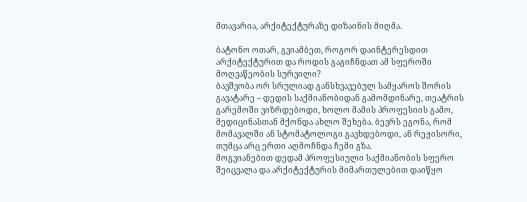მთავარია, არქიტექტურაზე დიზაინის მიღმა.

ბატონო ოთარ, გვიამბეთ, როგორ დაინტერესდით არქიტექტურით და როდის გაგიჩნდათ ამ სფეროში მოღვაწეობის სურვილი?
ბავშვობა ორ სრულიად განსხვავებულ სამყაროს შორის გავატარე – დედის საქმიანობიდან გამომდინარე, თეატრის გარემოში ვიზრდებოდი, ხოლო მამის პროფესიის გამო, მედიცინასთან მქონდა ახლო შეხება. ბევრს ეგონა, რომ მომავალში ან სტომატოლოგი გავხდებოდი, ან რეჟისორი, თუმცა არც ერთი აღმოჩნდა ჩემი გზა.
მოგვიანებით დედამ პროფესიული საქმიანობის სფერო შეიცვალა და არქიტექტურის მიმართულებით დაიწყო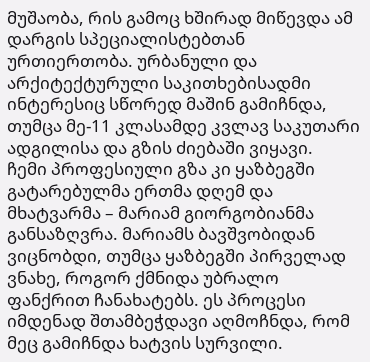მუშაობა, რის გამოც ხშირად მიწევდა ამ დარგის სპეციალისტებთან ურთიერთობა. ურბანული და არქიტექტურული საკითხებისადმი ინტერესიც სწორედ მაშინ გამიჩნდა, თუმცა მე-11 კლასამდე კვლავ საკუთარი ადგილისა და გზის ძიებაში ვიყავი.
ჩემი პროფესიული გზა კი ყაზბეგში გატარებულმა ერთმა დღემ და მხატვარმა – მარიამ გიორგობიანმა განსაზღვრა. მარიამს ბავშვობიდან ვიცნობდი, თუმცა ყაზბეგში პირველად ვნახე, როგორ ქმნიდა უბრალო ფანქრით ჩანახატებს. ეს პროცესი იმდენად შთამბეჭდავი აღმოჩნდა, რომ მეც გამიჩნდა ხატვის სურვილი.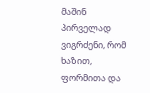მაშინ პირველად ვიგრძენი, რომ ხაზით, ფორმითა და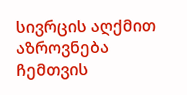სივრცის აღქმით აზროვნება ჩემთვის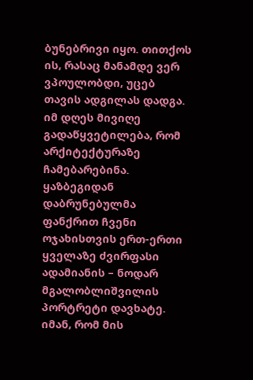ბუნებრივი იყო. თითქოს ის, რასაც მანამდე ვერ ვპოულობდი, უცებ თავის ადგილას დადგა. იმ დღეს მივიღე გადაწყვეტილება, რომ არქიტექტურაზე ჩამებარებინა.
ყაზბეგიდან დაბრუნებულმა ფანქრით ჩვენი ოჯახისთვის ერთ-ერთი ყველაზე ძვირფასი ადამიანის – ნოდარ მგალობლიშვილის პორტრეტი დავხატე. იმან, რომ მის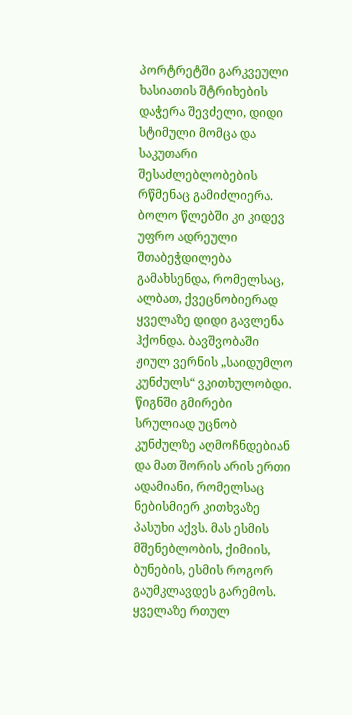პორტრეტში გარკვეული ხასიათის შტრიხების დაჭერა შევძელი, დიდი სტიმული მომცა და საკუთარი შესაძლებლობების რწმენაც გამიძლიერა.
ბოლო წლებში კი კიდევ უფრო ადრეული შთაბეჭდილება გამახსენდა, რომელსაც, ალბათ, ქვეცნობიერად ყველაზე დიდი გავლენა ჰქონდა. ბავშვობაში ჟიულ ვერნის „საიდუმლო კუნძულს“ ვკითხულობდი. წიგნში გმირები სრულიად უცნობ კუნძულზე აღმოჩნდებიან და მათ შორის არის ერთი ადამიანი, რომელსაც ნებისმიერ კითხვაზე პასუხი აქვს. მას ესმის მშენებლობის, ქიმიის, ბუნების, ესმის როგორ გაუმკლავდეს გარემოს. ყველაზე რთულ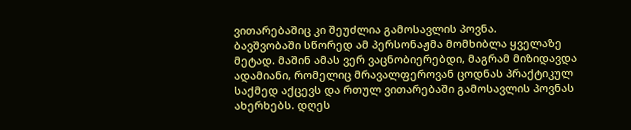ვითარებაშიც კი შეუძლია გამოსავლის პოვნა.
ბავშვობაში სწორედ ამ პერსონაჟმა მომხიბლა ყველაზე მეტად. მაშინ ამას ვერ ვაცნობიერებდი, მაგრამ მიზიდავდა ადამიანი, რომელიც მრავალფეროვან ცოდნას პრაქტიკულ საქმედ აქცევს და რთულ ვითარებაში გამოსავლის პოვნას ახერხებს. დღეს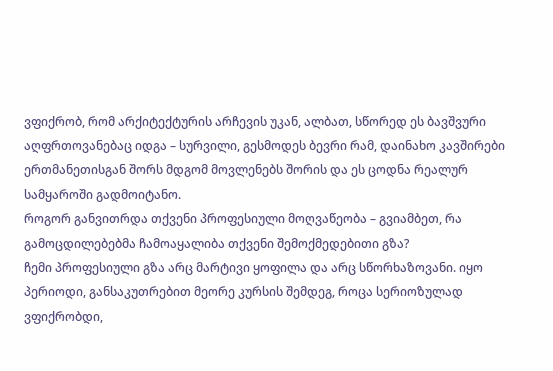ვფიქრობ, რომ არქიტექტურის არჩევის უკან, ალბათ, სწორედ ეს ბავშვური აღფრთოვანებაც იდგა – სურვილი, გესმოდეს ბევრი რამ, დაინახო კავშირები ერთმანეთისგან შორს მდგომ მოვლენებს შორის და ეს ცოდნა რეალურ სამყაროში გადმოიტანო.
როგორ განვითრდა თქვენი პროფესიული მოღვაწეობა – გვიამბეთ, რა გამოცდილებებმა ჩამოაყალიბა თქვენი შემოქმედებითი გზა?
ჩემი პროფესიული გზა არც მარტივი ყოფილა და არც სწორხაზოვანი. იყო პერიოდი, განსაკუთრებით მეორე კურსის შემდეგ, როცა სერიოზულად ვფიქრობდი,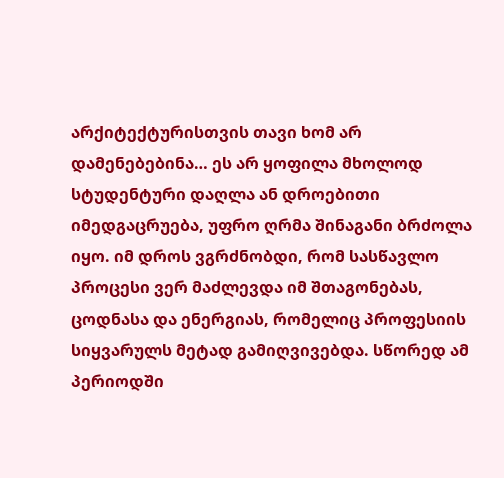არქიტექტურისთვის თავი ხომ არ დამენებებინა… ეს არ ყოფილა მხოლოდ სტუდენტური დაღლა ან დროებითი იმედგაცრუება, უფრო ღრმა შინაგანი ბრძოლა იყო. იმ დროს ვგრძნობდი, რომ სასწავლო პროცესი ვერ მაძლევდა იმ შთაგონებას, ცოდნასა და ენერგიას, რომელიც პროფესიის სიყვარულს მეტად გამიღვივებდა. სწორედ ამ პერიოდში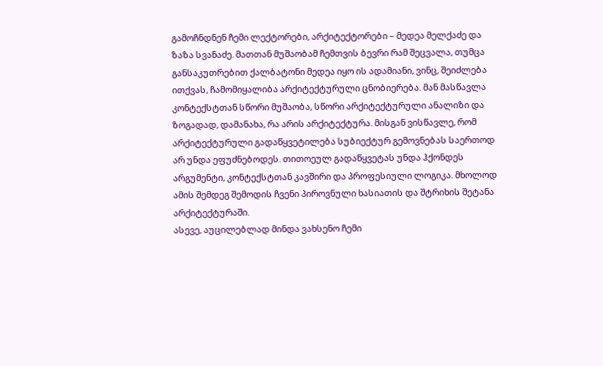გამოჩნდნენ ჩემი ლექტორები, არქიტექტორები – მედეა მელქაძე და ზაზა სვანაძე. მათთან მუშაობამ ჩემთვის ბევრი რამ შეცვალა, თუმცა განსაკუთრებით ქალბატონი მედეა იყო ის ადამიანი, ვინც, შეიძლება ითქვას, ჩამომიყალიბა არქიტექტურული ცნობიერება. მან მასწავლა კონტექსტთან სწორი მუშაობა, სწორი არქიტექტურული ანალიზი და ზოგადად, დამანახა, რა არის არქიტექტურა. მისგან ვისწავლე, რომ არქიტექტურული გადაწყვეტილება სუბიექტურ გემოვნებას საერთოდ არ უნდა ეფუძნებოდეს. თითოეულ გადაწყვეტას უნდა ჰქონდეს არგუმენტი, კონტექსტთან კავშირი და პროფესიული ლოგიკა. მხოლოდ ამის შემდეგ შემოდის ჩვენი პიროვნული ხასიათის და შტრიხის შეტანა არქიტექტურაში.
ასევე, აუცილებლად მინდა ვახსენო ჩემი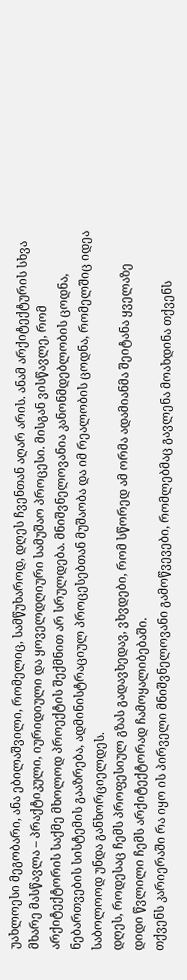უახლოესი მეგობარი, ანა ებილაშვილი, რომელიც, სამწუხაროდ, დღეს ჩვენთან აღარ არის. ანამ არქიტექტურის სხვა მხარე მასწავლა – პრაქტიკული, იურიდიული და ყოველდღიური სამუშაო პროცესი. მისგან ვისწავლე, რომ არქიტექტორის საქმე მხოლოდ პროექტის შექმნით არ სრულდება. მნიშვნელოვანია კანონმდებლობის ცოდნა, ნებართვების სისტემის გააზრება, ადმინისტრაციულ პროცესებთან მუშაობა და იმ რეალობის ცოდნა, რომელშიც იდეა საბოლოოდ უნდა განხორციელდეს.
დღეს, როდესაც ჩემს პროფესიულ გზას გადავხედავ, ვხვდები, რომ სწორედ ამ ორმა ადამიანმა შეიტანა ყველაზე დიდი წვლილი ჩემს არქიტექტორად ჩამოყალიბებაში.
თქვენს კარიერაში რა იყო ის პირველი მნიშვნელოვანი გამოწვევები, რომლებმაც გავლენა მოახდინა თქვენს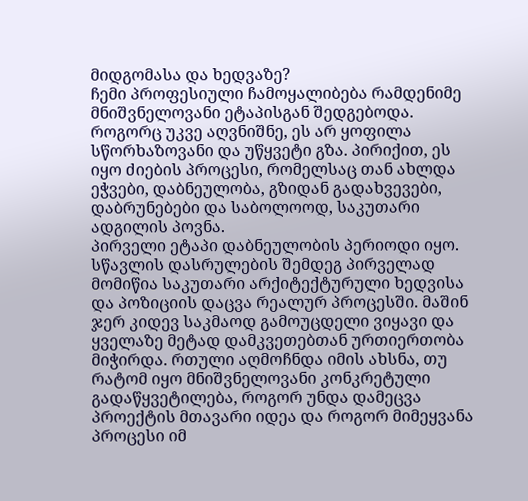მიდგომასა და ხედვაზე?
ჩემი პროფესიული ჩამოყალიბება რამდენიმე მნიშვნელოვანი ეტაპისგან შედგებოდა. როგორც უკვე აღვნიშნე, ეს არ ყოფილა სწორხაზოვანი და უწყვეტი გზა. პირიქით, ეს იყო ძიების პროცესი, რომელსაც თან ახლდა ეჭვები, დაბნეულობა, გზიდან გადახვევები, დაბრუნებები და საბოლოოდ, საკუთარი ადგილის პოვნა.
პირველი ეტაპი დაბნეულობის პერიოდი იყო. სწავლის დასრულების შემდეგ პირველად მომიწია საკუთარი არქიტექტურული ხედვისა და პოზიციის დაცვა რეალურ პროცესში. მაშინ ჯერ კიდევ საკმაოდ გამოუცდელი ვიყავი და ყველაზე მეტად დამკვეთებთან ურთიერთობა მიჭირდა. რთული აღმოჩნდა იმის ახსნა, თუ რატომ იყო მნიშვნელოვანი კონკრეტული გადაწყვეტილება, როგორ უნდა დამეცვა პროექტის მთავარი იდეა და როგორ მიმეყვანა პროცესი იმ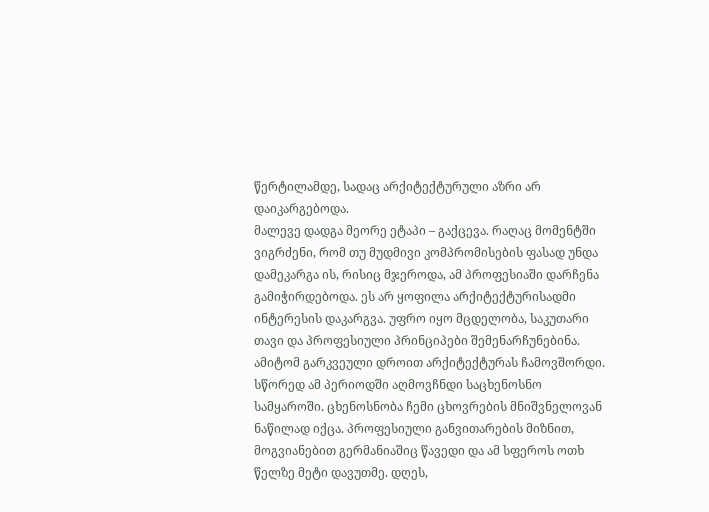წერტილამდე, სადაც არქიტექტურული აზრი არ დაიკარგებოდა.
მალევე დადგა მეორე ეტაპი – გაქცევა. რაღაც მომენტში ვიგრძენი, რომ თუ მუდმივი კომპრომისების ფასად უნდა დამეკარგა ის, რისიც მჯეროდა, ამ პროფესიაში დარჩენა გამიჭირდებოდა. ეს არ ყოფილა არქიტექტურისადმი ინტერესის დაკარგვა. უფრო იყო მცდელობა, საკუთარი თავი და პროფესიული პრინციპები შემენარჩუნებინა. ამიტომ გარკვეული დროით არქიტექტურას ჩამოვშორდი. სწორედ ამ პერიოდში აღმოვჩნდი საცხენოსნო სამყაროში. ცხენოსნობა ჩემი ცხოვრების მნიშვნელოვან ნაწილად იქცა. პროფესიული განვითარების მიზნით, მოგვიანებით გერმანიაშიც წავედი და ამ სფეროს ოთხ წელზე მეტი დავუთმე. დღეს,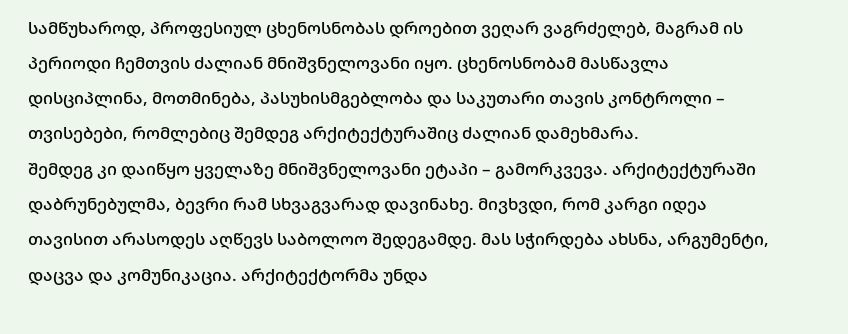სამწუხაროდ, პროფესიულ ცხენოსნობას დროებით ვეღარ ვაგრძელებ, მაგრამ ის პერიოდი ჩემთვის ძალიან მნიშვნელოვანი იყო. ცხენოსნობამ მასწავლა დისციპლინა, მოთმინება, პასუხისმგებლობა და საკუთარი თავის კონტროლი – თვისებები, რომლებიც შემდეგ არქიტექტურაშიც ძალიან დამეხმარა.
შემდეგ კი დაიწყო ყველაზე მნიშვნელოვანი ეტაპი – გამორკვევა. არქიტექტურაში დაბრუნებულმა, ბევრი რამ სხვაგვარად დავინახე. მივხვდი, რომ კარგი იდეა თავისით არასოდეს აღწევს საბოლოო შედეგამდე. მას სჭირდება ახსნა, არგუმენტი, დაცვა და კომუნიკაცია. არქიტექტორმა უნდა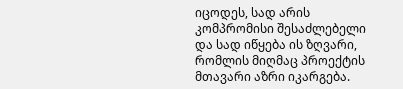იცოდეს, სად არის კომპრომისი შესაძლებელი და სად იწყება ის ზღვარი, რომლის მიღმაც პროექტის მთავარი აზრი იკარგება.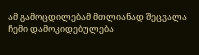ამ გამოცდილებამ მთლიანად შეცვალა ჩემი დამოკიდებულება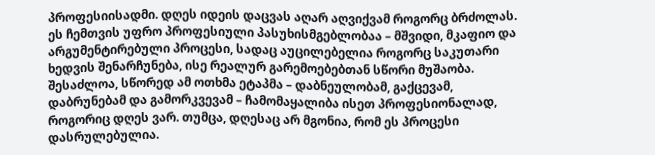პროფესიისადმი. დღეს იდეის დაცვას აღარ აღვიქვამ როგორც ბრძოლას. ეს ჩემთვის უფრო პროფესიული პასუხისმგებლობაა – მშვიდი, მკაფიო და არგუმენტირებული პროცესი, სადაც აუცილებელია როგორც საკუთარი ხედვის შენარჩუნება, ისე რეალურ გარემოებებთან სწორი მუშაობა.
შესაძლოა, სწორედ ამ ოთხმა ეტაპმა – დაბნეულობამ, გაქცევამ, დაბრუნებამ და გამორკვევამ – ჩამომაყალიბა ისეთ პროფესიონალად, როგორიც დღეს ვარ. თუმცა, დღესაც არ მგონია, რომ ეს პროცესი დასრულებულია.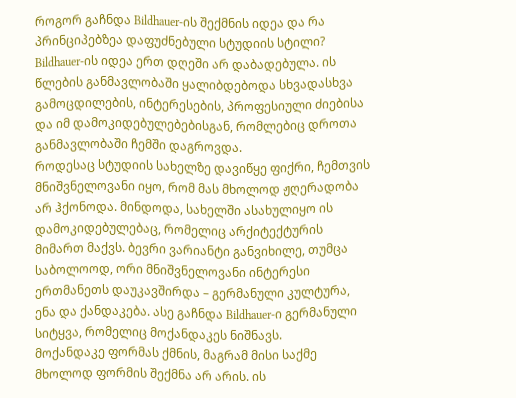როგორ გაჩნდა Bildhauer-ის შექმნის იდეა და რა პრინციპებზეა დაფუძნებული სტუდიის სტილი?
Bildhauer-ის იდეა ერთ დღეში არ დაბადებულა. ის წლების განმავლობაში ყალიბდებოდა სხვადასხვა გამოცდილების, ინტერესების, პროფესიული ძიებისა და იმ დამოკიდებულებებისგან, რომლებიც დროთა განმავლობაში ჩემში დაგროვდა.
როდესაც სტუდიის სახელზე დავიწყე ფიქრი, ჩემთვის მნიშვნელოვანი იყო, რომ მას მხოლოდ ჟღერადობა არ ჰქონოდა. მინდოდა, სახელში ასახულიყო ის დამოკიდებულებაც, რომელიც არქიტექტურის მიმართ მაქვს. ბევრი ვარიანტი განვიხილე, თუმცა საბოლოოდ, ორი მნიშვნელოვანი ინტერესი ერთმანეთს დაუკავშირდა – გერმანული კულტურა, ენა და ქანდაკება. ასე გაჩნდა Bildhauer-ი გერმანული სიტყვა, რომელიც მოქანდაკეს ნიშნავს.
მოქანდაკე ფორმას ქმნის, მაგრამ მისი საქმე მხოლოდ ფორმის შექმნა არ არის. ის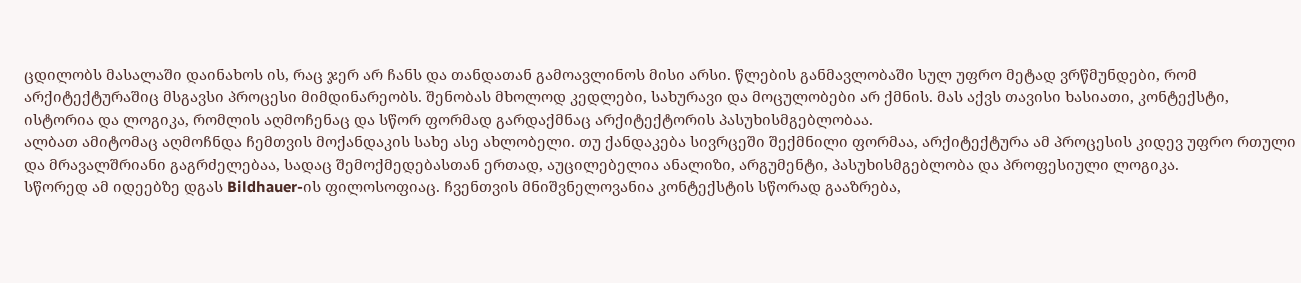ცდილობს მასალაში დაინახოს ის, რაც ჯერ არ ჩანს და თანდათან გამოავლინოს მისი არსი. წლების განმავლობაში სულ უფრო მეტად ვრწმუნდები, რომ არქიტექტურაშიც მსგავსი პროცესი მიმდინარეობს. შენობას მხოლოდ კედლები, სახურავი და მოცულობები არ ქმნის. მას აქვს თავისი ხასიათი, კონტექსტი, ისტორია და ლოგიკა, რომლის აღმოჩენაც და სწორ ფორმად გარდაქმნაც არქიტექტორის პასუხისმგებლობაა.
ალბათ ამიტომაც აღმოჩნდა ჩემთვის მოქანდაკის სახე ასე ახლობელი. თუ ქანდაკება სივრცეში შექმნილი ფორმაა, არქიტექტურა ამ პროცესის კიდევ უფრო რთული და მრავალშრიანი გაგრძელებაა, სადაც შემოქმედებასთან ერთად, აუცილებელია ანალიზი, არგუმენტი, პასუხისმგებლობა და პროფესიული ლოგიკა.
სწორედ ამ იდეებზე დგას Bildhauer-ის ფილოსოფიაც. ჩვენთვის მნიშვნელოვანია კონტექსტის სწორად გააზრება,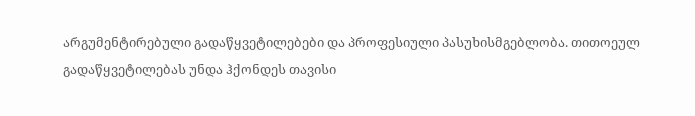არგუმენტირებული გადაწყვეტილებები და პროფესიული პასუხისმგებლობა. თითოეულ გადაწყვეტილებას უნდა ჰქონდეს თავისი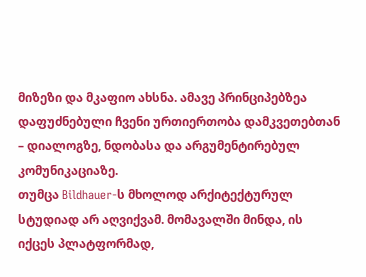მიზეზი და მკაფიო ახსნა. ამავე პრინციპებზეა დაფუძნებული ჩვენი ურთიერთობა დამკვეთებთან – დიალოგზე, ნდობასა და არგუმენტირებულ კომუნიკაციაზე.
თუმცა Bildhauer-ს მხოლოდ არქიტექტურულ სტუდიად არ აღვიქვამ. მომავალში მინდა, ის იქცეს პლატფორმად,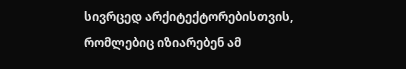სივრცედ არქიტექტორებისთვის, რომლებიც იზიარებენ ამ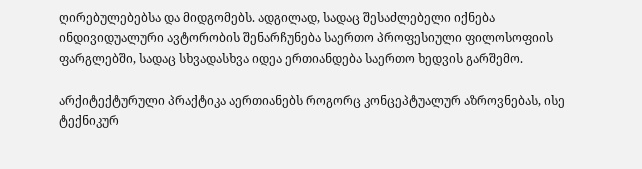ღირებულებებსა და მიდგომებს. ადგილად, სადაც შესაძლებელი იქნება ინდივიდუალური ავტორობის შენარჩუნება საერთო პროფესიული ფილოსოფიის ფარგლებში, სადაც სხვადასხვა იდეა ერთიანდება საერთო ხედვის გარშემო.

არქიტექტურული პრაქტიკა აერთიანებს როგორც კონცეპტუალურ აზროვნებას, ისე ტექნიკურ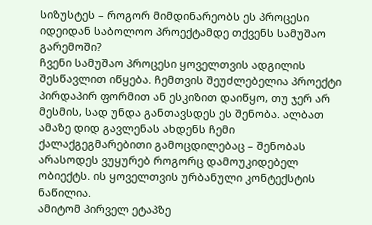სიზუსტეს – როგორ მიმდინარეობს ეს პროცესი იდეიდან საბოლოო პროექტამდე თქვენს სამუშაო გარემოში?
ჩვენი სამუშაო პროცესი ყოველთვის ადგილის შესწავლით იწყება. ჩემთვის შეუძლებელია პროექტი პირდაპირ ფორმით ან ესკიზით დაიწყო, თუ ჯერ არ მესმის, სად უნდა განთავსდეს ეს შენობა. ალბათ ამაზე დიდ გავლენას ახდენს ჩემი ქალაქგეგმარებითი გამოცდილებაც – შენობას არასოდეს ვუყურებ როგორც დამოუკიდებელ ობიექტს. ის ყოველთვის ურბანული კონტექსტის ნაწილია.
ამიტომ პირველ ეტაპზე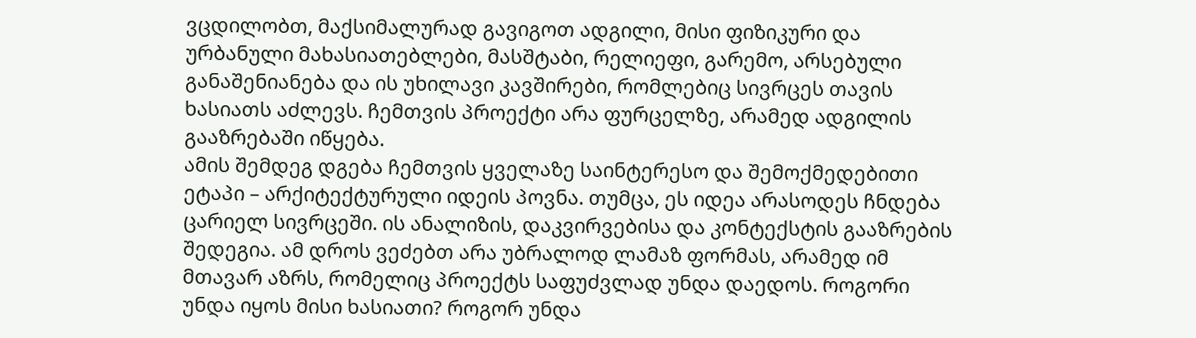ვცდილობთ, მაქსიმალურად გავიგოთ ადგილი, მისი ფიზიკური და ურბანული მახასიათებლები, მასშტაბი, რელიეფი, გარემო, არსებული განაშენიანება და ის უხილავი კავშირები, რომლებიც სივრცეს თავის ხასიათს აძლევს. ჩემთვის პროექტი არა ფურცელზე, არამედ ადგილის გააზრებაში იწყება.
ამის შემდეგ დგება ჩემთვის ყველაზე საინტერესო და შემოქმედებითი ეტაპი – არქიტექტურული იდეის პოვნა. თუმცა, ეს იდეა არასოდეს ჩნდება ცარიელ სივრცეში. ის ანალიზის, დაკვირვებისა და კონტექსტის გააზრების შედეგია. ამ დროს ვეძებთ არა უბრალოდ ლამაზ ფორმას, არამედ იმ მთავარ აზრს, რომელიც პროექტს საფუძვლად უნდა დაედოს. როგორი უნდა იყოს მისი ხასიათი? როგორ უნდა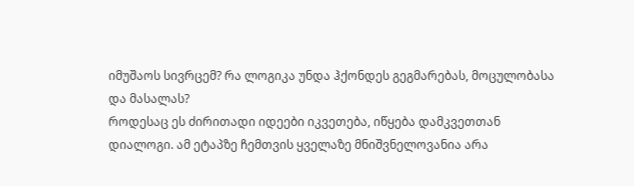იმუშაოს სივრცემ? რა ლოგიკა უნდა ჰქონდეს გეგმარებას, მოცულობასა და მასალას?
როდესაც ეს ძირითადი იდეები იკვეთება, იწყება დამკვეთთან დიალოგი. ამ ეტაპზე ჩემთვის ყველაზე მნიშვნელოვანია არა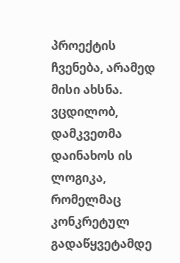პროექტის ჩვენება, არამედ მისი ახსნა. ვცდილობ, დამკვეთმა დაინახოს ის ლოგიკა, რომელმაც კონკრეტულ გადაწყვეტამდე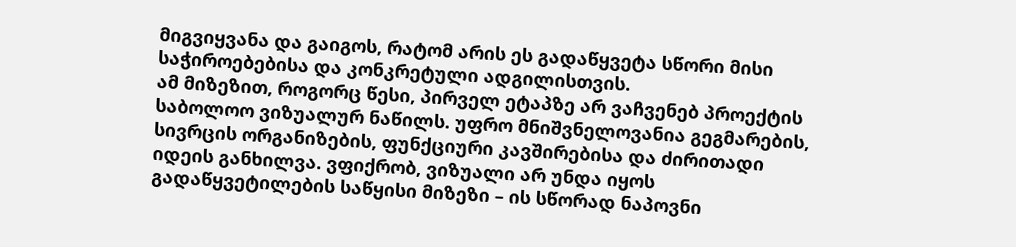მიგვიყვანა და გაიგოს, რატომ არის ეს გადაწყვეტა სწორი მისი საჭიროებებისა და კონკრეტული ადგილისთვის.
ამ მიზეზით, როგორც წესი, პირველ ეტაპზე არ ვაჩვენებ პროექტის საბოლოო ვიზუალურ ნაწილს. უფრო მნიშვნელოვანია გეგმარების, სივრცის ორგანიზების, ფუნქციური კავშირებისა და ძირითადი იდეის განხილვა. ვფიქრობ, ვიზუალი არ უნდა იყოს გადაწყვეტილების საწყისი მიზეზი – ის სწორად ნაპოვნი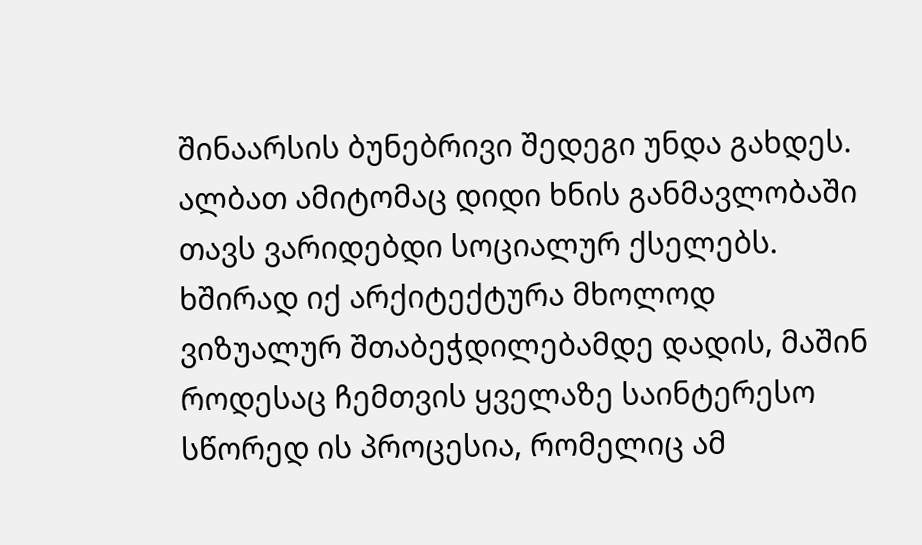შინაარსის ბუნებრივი შედეგი უნდა გახდეს.
ალბათ ამიტომაც დიდი ხნის განმავლობაში თავს ვარიდებდი სოციალურ ქსელებს. ხშირად იქ არქიტექტურა მხოლოდ ვიზუალურ შთაბეჭდილებამდე დადის, მაშინ როდესაც ჩემთვის ყველაზე საინტერესო სწორედ ის პროცესია, რომელიც ამ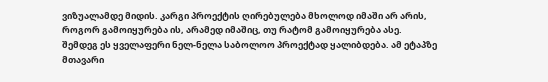ვიზუალამდე მიდის. კარგი პროექტის ღირებულება მხოლოდ იმაში არ არის, როგორ გამოიყურება ის, არამედ იმაშიც, თუ რატომ გამოიყურება ასე.
შემდეგ ეს ყველაფერი ნელ-ნელა საბოლოო პროექტად ყალიბდება. ამ ეტაპზე მთავარი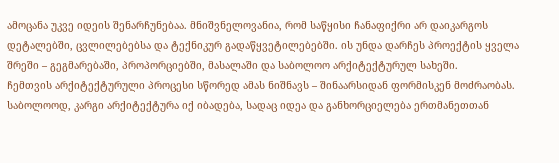ამოცანა უკვე იდეის შენარჩუნებაა. მნიშვნელოვანია, რომ საწყისი ჩანაფიქრი არ დაიკარგოს დეტალებში, ცვლილებებსა და ტექნიკურ გადაწყვეტილებებში. ის უნდა დარჩეს პროექტის ყველა შრეში – გეგმარებაში, პროპორციებში, მასალაში და საბოლოო არქიტექტურულ სახეში.
ჩემთვის არქიტექტურული პროცესი სწორედ ამას ნიშნავს – შინაარსიდან ფორმისკენ მოძრაობას. საბოლოოდ, კარგი არქიტექტურა იქ იბადება, სადაც იდეა და განხორციელება ერთმანეთთან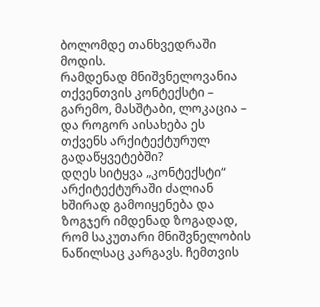ბოლომდე თანხვედრაში მოდის.
რამდენად მნიშვნელოვანია თქვენთვის კონტექსტი – გარემო, მასშტაბი, ლოკაცია – და როგორ აისახება ეს თქვენს არქიტექტურულ გადაწყვეტებში?
დღეს სიტყვა „კონტექსტი“ არქიტექტურაში ძალიან ხშირად გამოიყენება და ზოგჯერ იმდენად ზოგადად, რომ საკუთარი მნიშვნელობის ნაწილსაც კარგავს. ჩემთვის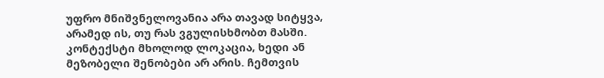უფრო მნიშვნელოვანია არა თავად სიტყვა, არამედ ის, თუ რას ვგულისხმობთ მასში.
კონტექსტი მხოლოდ ლოკაცია, ხედი ან მეზობელი შენობები არ არის. ჩემთვის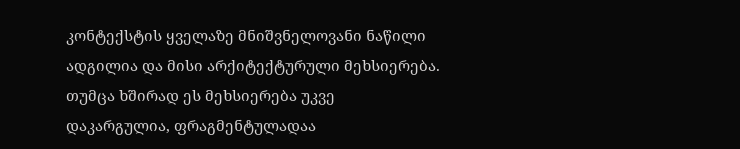კონტექსტის ყველაზე მნიშვნელოვანი ნაწილი ადგილია და მისი არქიტექტურული მეხსიერება. თუმცა ხშირად ეს მეხსიერება უკვე დაკარგულია, ფრაგმენტულადაა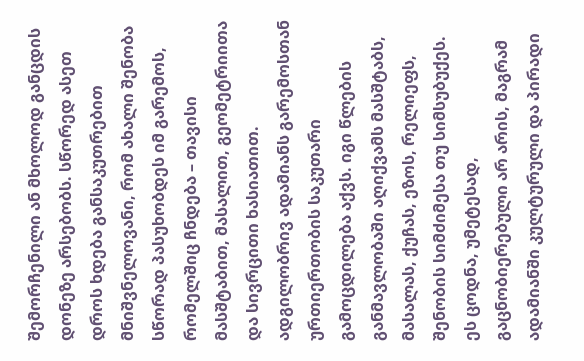შემორჩენილი ან მხოლოდ განცდის დონეზე არსებობს. სწორედ ასეთ დროს ხდება განსაკუთრებით მნიშვნელოვანი, რომ ახალი შენობა სწორად პასუხობდეს იმ გარემოს, რომელშიც ჩნდება – თავისი მასშტაბით, მასალით, გეომეტრიითა და სივრცითი ხასიათით.
ადგილობრივ ადამიანს გარემოსთან ურთიერთობის საკუთარი გამოცდილება აქვს. იგი წლების განმავლობაში აღიქვამს მასშტაბს, მასალას, ქუჩას, ეზოს, რელიეფს, შენობის სიმძიმესა თუ სიმსუბუქეს. ეს ცოდნა, უმეტესად, გაცნობიერებული არ არის, მაგრამ ადამიანში კულტურული და პირადი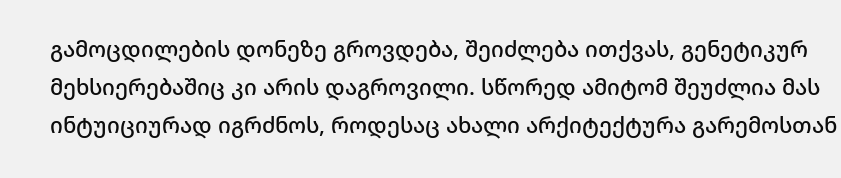გამოცდილების დონეზე გროვდება, შეიძლება ითქვას, გენეტიკურ მეხსიერებაშიც კი არის დაგროვილი. სწორედ ამიტომ შეუძლია მას ინტუიციურად იგრძნოს, როდესაც ახალი არქიტექტურა გარემოსთან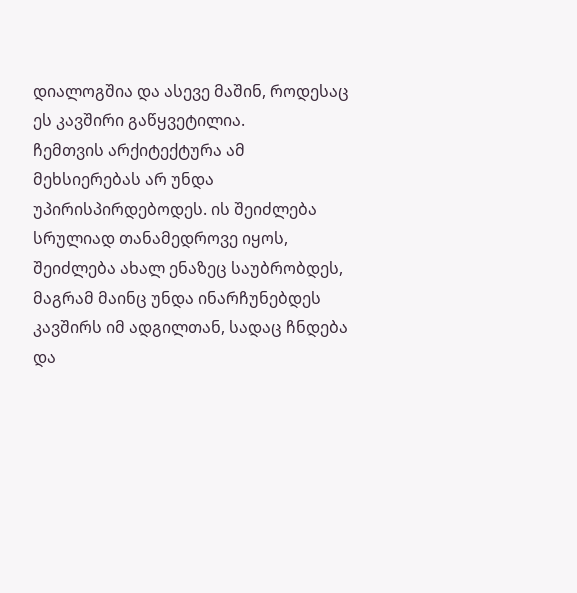დიალოგშია და ასევე მაშინ, როდესაც ეს კავშირი გაწყვეტილია.
ჩემთვის არქიტექტურა ამ მეხსიერებას არ უნდა უპირისპირდებოდეს. ის შეიძლება სრულიად თანამედროვე იყოს, შეიძლება ახალ ენაზეც საუბრობდეს, მაგრამ მაინც უნდა ინარჩუნებდეს კავშირს იმ ადგილთან, სადაც ჩნდება და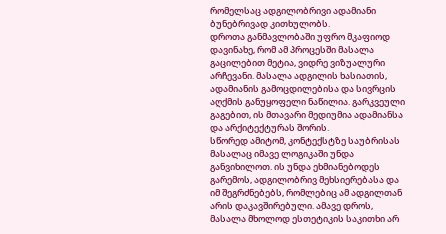რომელსაც ადგილობრივი ადამიანი ბუნებრივად კითხულობს.
დროთა განმავლობაში უფრო მკაფიოდ დავინახე, რომ ამ პროცესში მასალა გაცილებით მეტია, ვიდრე ვიზუალური არჩევანი. მასალა ადგილის ხასიათის, ადამიანის გამოცდილებისა და სივრცის აღქმის განუყოფელი ნაწილია. გარკვეული გაგებით, ის მთავარი მედიუმია ადამიანსა და არქიტექტურას შორის.
სწორედ ამიტომ, კონტექსტზე საუბრისას მასალაც იმავე ლოგიკაში უნდა განვიხილოთ. ის უნდა ეხმიანებოდეს გარემოს, ადგილობრივ მეხსიერებასა და იმ შეგრძნებებს, რომლებიც ამ ადგილთან არის დაკავშირებული. ამავე დროს, მასალა მხოლოდ ესთეტიკის საკითხი არ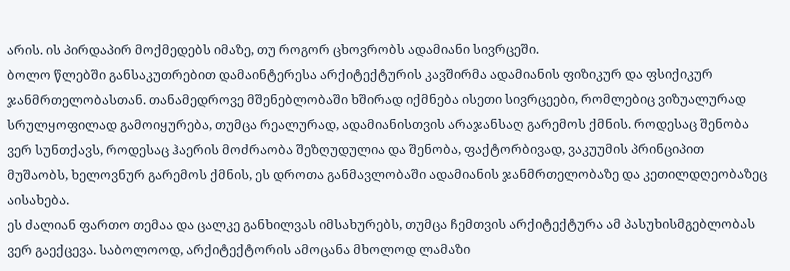არის. ის პირდაპირ მოქმედებს იმაზე, თუ როგორ ცხოვრობს ადამიანი სივრცეში.
ბოლო წლებში განსაკუთრებით დამაინტერესა არქიტექტურის კავშირმა ადამიანის ფიზიკურ და ფსიქიკურ ჯანმრთელობასთან. თანამედროვე მშენებლობაში ხშირად იქმნება ისეთი სივრცეები, რომლებიც ვიზუალურად სრულყოფილად გამოიყურება, თუმცა რეალურად, ადამიანისთვის არაჯანსაღ გარემოს ქმნის. როდესაც შენობა ვერ სუნთქავს, როდესაც ჰაერის მოძრაობა შეზღუდულია და შენობა, ფაქტორბივად, ვაკუუმის პრინციპით მუშაობს, ხელოვნურ გარემოს ქმნის, ეს დროთა განმავლობაში ადამიანის ჯანმრთელობაზე და კეთილდღეობაზეც აისახება.
ეს ძალიან ფართო თემაა და ცალკე განხილვას იმსახურებს, თუმცა ჩემთვის არქიტექტურა ამ პასუხისმგებლობას ვერ გაექცევა. საბოლოოდ, არქიტექტორის ამოცანა მხოლოდ ლამაზი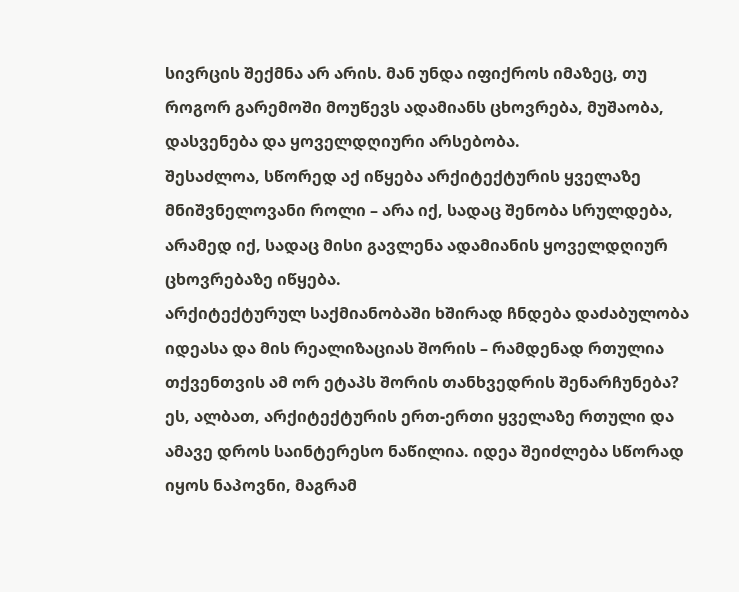სივრცის შექმნა არ არის. მან უნდა იფიქროს იმაზეც, თუ როგორ გარემოში მოუწევს ადამიანს ცხოვრება, მუშაობა, დასვენება და ყოველდღიური არსებობა.
შესაძლოა, სწორედ აქ იწყება არქიტექტურის ყველაზე მნიშვნელოვანი როლი – არა იქ, სადაც შენობა სრულდება, არამედ იქ, სადაც მისი გავლენა ადამიანის ყოველდღიურ ცხოვრებაზე იწყება.
არქიტექტურულ საქმიანობაში ხშირად ჩნდება დაძაბულობა იდეასა და მის რეალიზაციას შორის – რამდენად რთულია თქვენთვის ამ ორ ეტაპს შორის თანხვედრის შენარჩუნება?
ეს, ალბათ, არქიტექტურის ერთ-ერთი ყველაზე რთული და ამავე დროს საინტერესო ნაწილია. იდეა შეიძლება სწორად იყოს ნაპოვნი, მაგრამ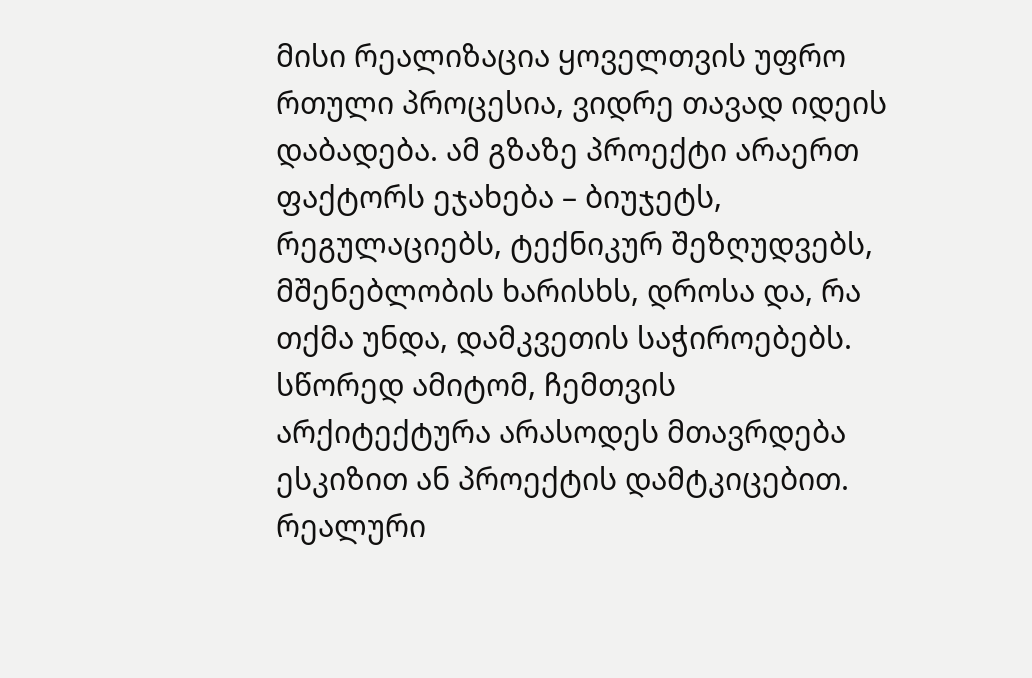მისი რეალიზაცია ყოველთვის უფრო რთული პროცესია, ვიდრე თავად იდეის დაბადება. ამ გზაზე პროექტი არაერთ ფაქტორს ეჯახება – ბიუჯეტს, რეგულაციებს, ტექნიკურ შეზღუდვებს, მშენებლობის ხარისხს, დროსა და, რა თქმა უნდა, დამკვეთის საჭიროებებს.
სწორედ ამიტომ, ჩემთვის არქიტექტურა არასოდეს მთავრდება ესკიზით ან პროექტის დამტკიცებით. რეალური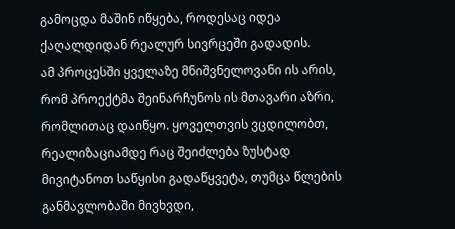გამოცდა მაშინ იწყება, როდესაც იდეა ქაღალდიდან რეალურ სივრცეში გადადის.
ამ პროცესში ყველაზე მნიშვნელოვანი ის არის, რომ პროექტმა შეინარჩუნოს ის მთავარი აზრი, რომლითაც დაიწყო. ყოველთვის ვცდილობთ, რეალიზაციამდე რაც შეიძლება ზუსტად მივიტანოთ საწყისი გადაწყვეტა, თუმცა წლების განმავლობაში მივხვდი,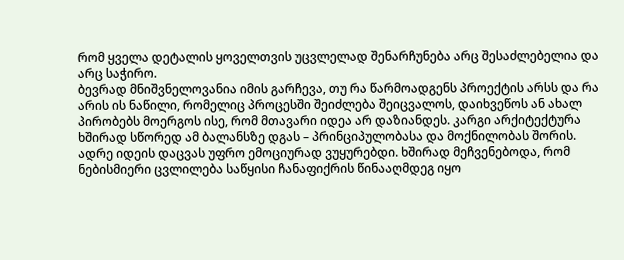რომ ყველა დეტალის ყოველთვის უცვლელად შენარჩუნება არც შესაძლებელია და არც საჭირო.
ბევრად მნიშვნელოვანია იმის გარჩევა, თუ რა წარმოადგენს პროექტის არსს და რა არის ის ნაწილი, რომელიც პროცესში შეიძლება შეიცვალოს, დაიხვეწოს ან ახალ პირობებს მოერგოს ისე, რომ მთავარი იდეა არ დაზიანდეს. კარგი არქიტექტურა ხშირად სწორედ ამ ბალანსზე დგას – პრინციპულობასა და მოქნილობას შორის.
ადრე იდეის დაცვას უფრო ემოციურად ვუყურებდი. ხშირად მეჩვენებოდა, რომ ნებისმიერი ცვლილება საწყისი ჩანაფიქრის წინააღმდეგ იყო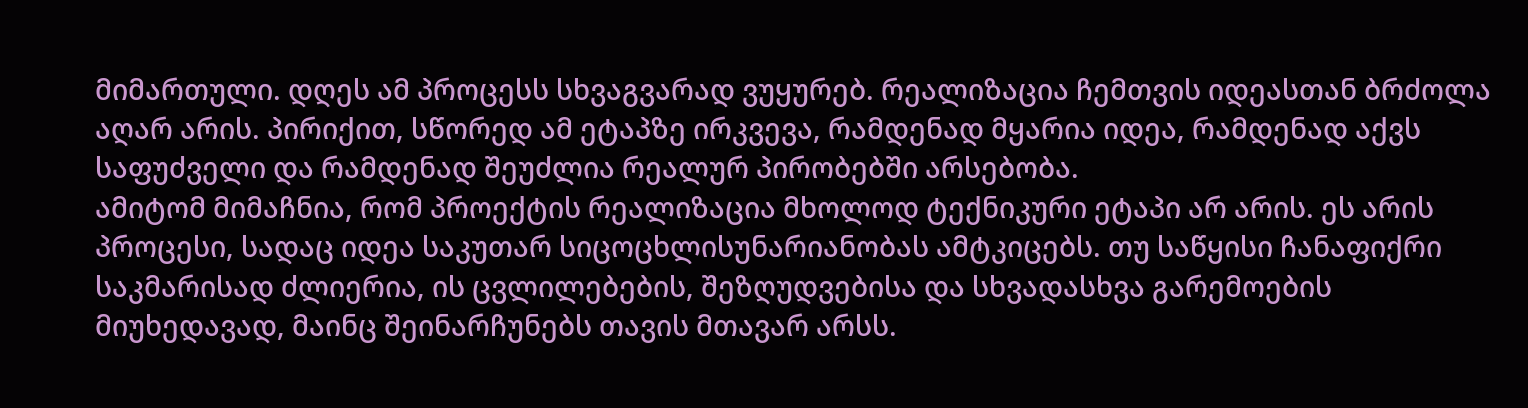მიმართული. დღეს ამ პროცესს სხვაგვარად ვუყურებ. რეალიზაცია ჩემთვის იდეასთან ბრძოლა აღარ არის. პირიქით, სწორედ ამ ეტაპზე ირკვევა, რამდენად მყარია იდეა, რამდენად აქვს საფუძველი და რამდენად შეუძლია რეალურ პირობებში არსებობა.
ამიტომ მიმაჩნია, რომ პროექტის რეალიზაცია მხოლოდ ტექნიკური ეტაპი არ არის. ეს არის პროცესი, სადაც იდეა საკუთარ სიცოცხლისუნარიანობას ამტკიცებს. თუ საწყისი ჩანაფიქრი საკმარისად ძლიერია, ის ცვლილებების, შეზღუდვებისა და სხვადასხვა გარემოების მიუხედავად, მაინც შეინარჩუნებს თავის მთავარ არსს.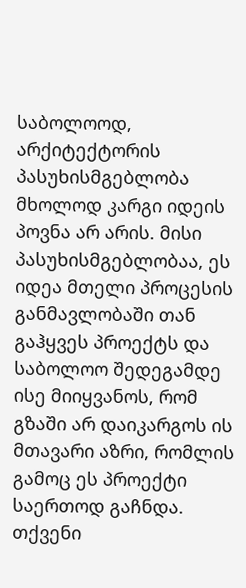საბოლოოდ, არქიტექტორის პასუხისმგებლობა მხოლოდ კარგი იდეის პოვნა არ არის. მისი პასუხისმგებლობაა, ეს იდეა მთელი პროცესის განმავლობაში თან გაჰყვეს პროექტს და საბოლოო შედეგამდე ისე მიიყვანოს, რომ გზაში არ დაიკარგოს ის მთავარი აზრი, რომლის გამოც ეს პროექტი საერთოდ გაჩნდა.
თქვენი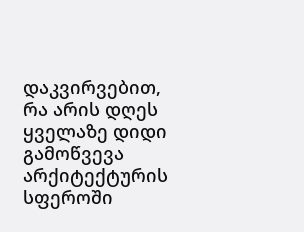დაკვირვებით, რა არის დღეს ყველაზე დიდი გამოწვევა არქიტექტურის სფეროში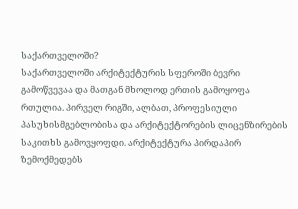საქართველოში?
საქართველოში არქიტექტურის სფეროში ბევრი გამოწვევაა და მათგან მხოლოდ ერთის გამოყოფა რთულია. პირველ რიგში, ალბათ, პროფესიული პასუხისმგებლობისა და არქიტექტორების ლიცენზირების საკითხს გამოვყოფდი. არქიტექტურა პირდაპირ ზემოქმედებს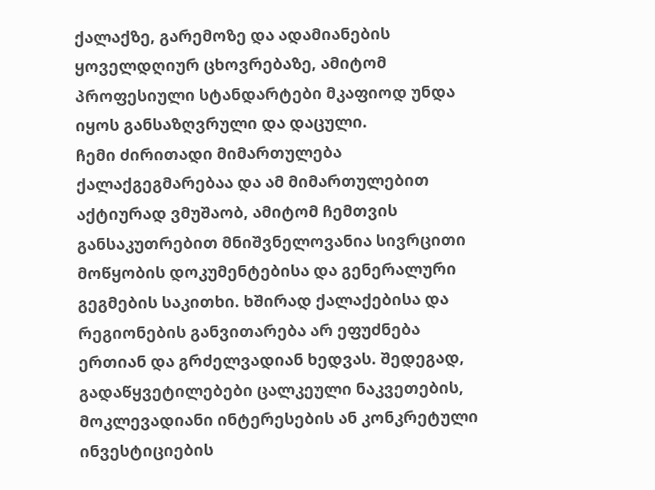ქალაქზე, გარემოზე და ადამიანების ყოველდღიურ ცხოვრებაზე, ამიტომ პროფესიული სტანდარტები მკაფიოდ უნდა იყოს განსაზღვრული და დაცული.
ჩემი ძირითადი მიმართულება ქალაქგეგმარებაა და ამ მიმართულებით აქტიურად ვმუშაობ, ამიტომ ჩემთვის განსაკუთრებით მნიშვნელოვანია სივრცითი მოწყობის დოკუმენტებისა და გენერალური გეგმების საკითხი. ხშირად ქალაქებისა და რეგიონების განვითარება არ ეფუძნება ერთიან და გრძელვადიან ხედვას. შედეგად, გადაწყვეტილებები ცალკეული ნაკვეთების, მოკლევადიანი ინტერესების ან კონკრეტული ინვესტიციების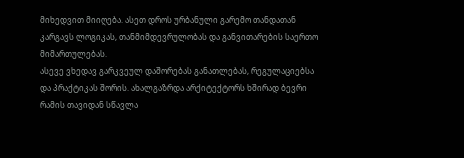მიხედვით მიიღება. ასეთ დროს ურბანული გარემო თანდათან კარგავს ლოგიკას, თანმიმდევრულობას და განვითარების საერთო მიმართულებას.
ასევე ვხედავ გარკვეულ დაშორებას განათლებას, რეგულაციებსა და პრაქტიკას შორის. ახალგაზრდა არქიტექტორს ხშირად ბევრი რამის თავიდან სწავლა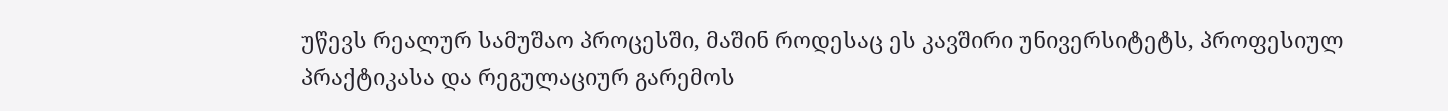უწევს რეალურ სამუშაო პროცესში, მაშინ როდესაც ეს კავშირი უნივერსიტეტს, პროფესიულ პრაქტიკასა და რეგულაციურ გარემოს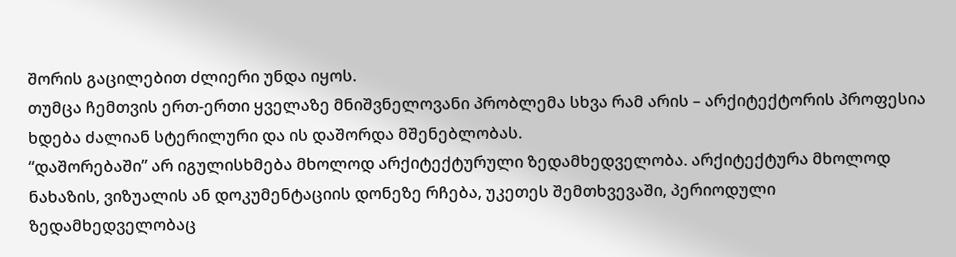შორის გაცილებით ძლიერი უნდა იყოს.
თუმცა ჩემთვის ერთ-ერთი ყველაზე მნიშვნელოვანი პრობლემა სხვა რამ არის – არქიტექტორის პროფესია ხდება ძალიან სტერილური და ის დაშორდა მშენებლობას.
“დაშორებაში” არ იგულისხმება მხოლოდ არქიტექტურული ზედამხედველობა. არქიტექტურა მხოლოდ ნახაზის, ვიზუალის ან დოკუმენტაციის დონეზე რჩება, უკეთეს შემთხვევაში, პერიოდული ზედამხედველობაც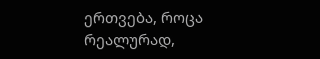ერთვება, როცა რეალურად,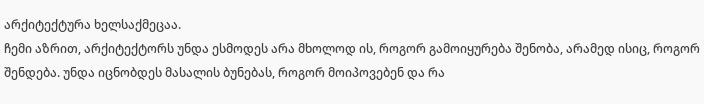არქიტექტურა ხელსაქმეცაა.
ჩემი აზრით, არქიტექტორს უნდა ესმოდეს არა მხოლოდ ის, როგორ გამოიყურება შენობა, არამედ ისიც, როგორ შენდება. უნდა იცნობდეს მასალის ბუნებას, როგორ მოიპოვებენ და რა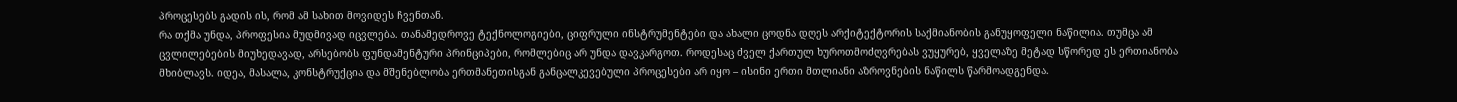პროცესებს გადის ის, რომ ამ სახით მოვიდეს ჩვენთან.
რა თქმა უნდა, პროფესია მუდმივად იცვლება. თანამედროვე ტექნოლოგიები, ციფრული ინსტრუმენტები და ახალი ცოდნა დღეს არქიტექტორის საქმიანობის განუყოფელი ნაწილია. თუმცა ამ ცვლილებების მიუხედავად, არსებობს ფუნდამენტური პრინციპები, რომლებიც არ უნდა დავკარგოთ. როდესაც ძველ ქართულ ხუროთმოძღვრებას ვუყურებ, ყველაზე მეტად სწორედ ეს ერთიანობა მხიბლავს. იდეა, მასალა, კონსტრუქცია და მშენებლობა ერთმანეთისგან განცალკევებული პროცესები არ იყო – ისინი ერთი მთლიანი აზროვნების ნაწილს წარმოადგენდა.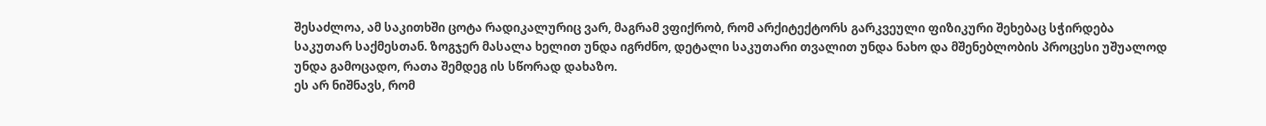შესაძლოა, ამ საკითხში ცოტა რადიკალურიც ვარ, მაგრამ ვფიქრობ, რომ არქიტექტორს გარკვეული ფიზიკური შეხებაც სჭირდება საკუთარ საქმესთან. ზოგჯერ მასალა ხელით უნდა იგრძნო, დეტალი საკუთარი თვალით უნდა ნახო და მშენებლობის პროცესი უშუალოდ უნდა გამოცადო, რათა შემდეგ ის სწორად დახაზო.
ეს არ ნიშნავს, რომ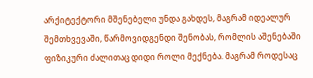არქიტექტორი მშენებელი უნდა გახდეს, მაგრამ იდეალურ შემთხვევაში, წარმოვიდგენდი შენობას, რომლის აშენებაში ფიზიკური ძალითაც დიდი როლი მექნება. მაგრამ როდესაც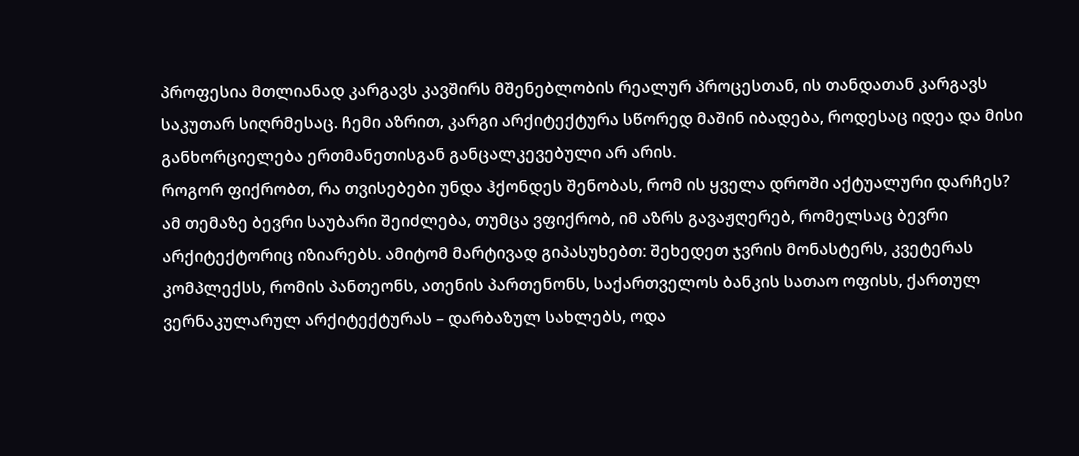პროფესია მთლიანად კარგავს კავშირს მშენებლობის რეალურ პროცესთან, ის თანდათან კარგავს საკუთარ სიღრმესაც. ჩემი აზრით, კარგი არქიტექტურა სწორედ მაშინ იბადება, როდესაც იდეა და მისი განხორციელება ერთმანეთისგან განცალკევებული არ არის.
როგორ ფიქრობთ, რა თვისებები უნდა ჰქონდეს შენობას, რომ ის ყველა დროში აქტუალური დარჩეს?
ამ თემაზე ბევრი საუბარი შეიძლება, თუმცა ვფიქრობ, იმ აზრს გავაჟღერებ, რომელსაც ბევრი არქიტექტორიც იზიარებს. ამიტომ მარტივად გიპასუხებთ: შეხედეთ ჯვრის მონასტერს, კვეტერას კომპლექსს, რომის პანთეონს, ათენის პართენონს, საქართველოს ბანკის სათაო ოფისს, ქართულ ვერნაკულარულ არქიტექტურას – დარბაზულ სახლებს, ოდა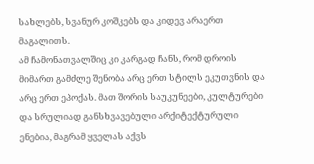სახლებს, სვანურ კოშკებს და კიდევ არაერთ მაგალითს.
ამ ჩამონათვალშიც კი კარგად ჩანს, რომ დროის მიმართ გამძლე შენობა არც ერთ სტილს ეკუთვნის და არც ერთ ეპოქას. მათ შორის საუკუნეები, კულტურები და სრულიად განსხვავებული არქიტექტურული ენებია, მაგრამ ყველას აქვს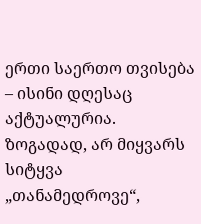ერთი საერთო თვისება – ისინი დღესაც აქტუალურია.
ზოგადად, არ მიყვარს სიტყვა „თანამედროვე“,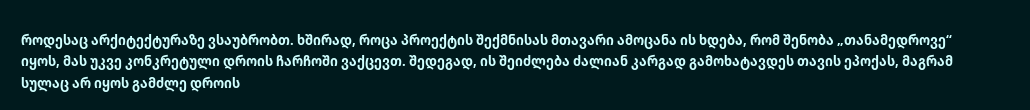როდესაც არქიტექტურაზე ვსაუბრობთ. ხშირად, როცა პროექტის შექმნისას მთავარი ამოცანა ის ხდება, რომ შენობა „თანამედროვე“ იყოს, მას უკვე კონკრეტული დროის ჩარჩოში ვაქცევთ. შედეგად, ის შეიძლება ძალიან კარგად გამოხატავდეს თავის ეპოქას, მაგრამ სულაც არ იყოს გამძლე დროის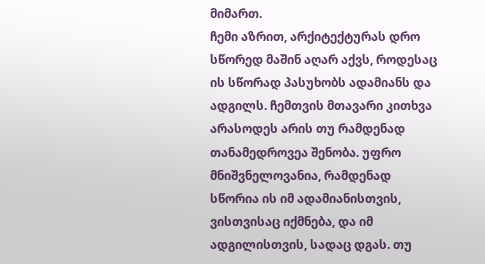მიმართ.
ჩემი აზრით, არქიტექტურას დრო სწორედ მაშინ აღარ აქვს, როდესაც ის სწორად პასუხობს ადამიანს და ადგილს. ჩემთვის მთავარი კითხვა არასოდეს არის თუ რამდენად თანამედროვეა შენობა. უფრო მნიშვნელოვანია, რამდენად სწორია ის იმ ადამიანისთვის, ვისთვისაც იქმნება, და იმ ადგილისთვის, სადაც დგას. თუ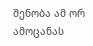შენობა ამ ორ ამოცანას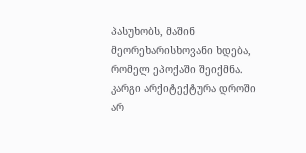პასუხობს, მაშინ მეორეხარისხოვანი ხდება, რომელ ეპოქაში შეიქმნა. კარგი არქიტექტურა დროში არ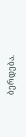ბერდება.